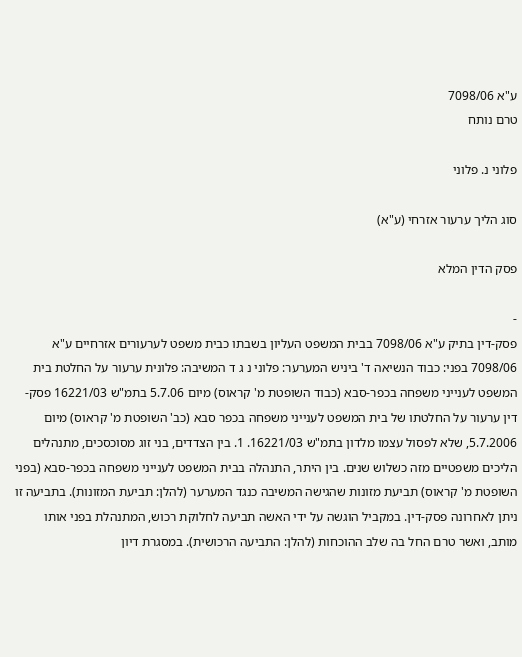ע"א 7098/06
טרם נותח

פלוני נ. פלוני

סוג הליך ערעור אזרחי (ע"א)

פסק הדין המלא

-
פסק-דין בתיק ע"א 7098/06 בבית המשפט העליון בשבתו כבית משפט לערעורים אזרחיים ע"א 7098/06 בפני: כבוד הנשיאה ד' ביניש המערער: פלוני נ ג ד המשיבה: פלונית ערעור על החלטת בית המשפט לענייני משפחה בכפר-סבא (כבוד השופטת מ' קראוס) מיום 5.7.06 בתמ"ש 16221/03 פסק-דין ערעור על החלטתו של בית המשפט לענייני משפחה בכפר סבא (כב' השופטת מ' קראוס) מיום 5.7.2006, שלא לפסול עצמו מלדון בתמ"ש 16221/03. 1. בין הצדדים, בני זוג מסוכסכים, מתנהלים הליכים משפטיים מזה כשלוש שנים. בין היתר, התנהלה בבית המשפט לענייני משפחה בכפר-סבא (בפני השופטת מ' קראוס) תביעת מזונות שהגישה המשיבה כנגד המערער (להלן: תביעת המזונות). בתביעה זו ניתן לאחרונה פסק-דין. במקביל הוגשה על ידי האשה תביעה לחלוקת רכוש, המתנהלת בפני אותו מותב, ואשר טרם החל בה שלב ההוכחות (להלן: התביעה הרכושית). במסגרת דיון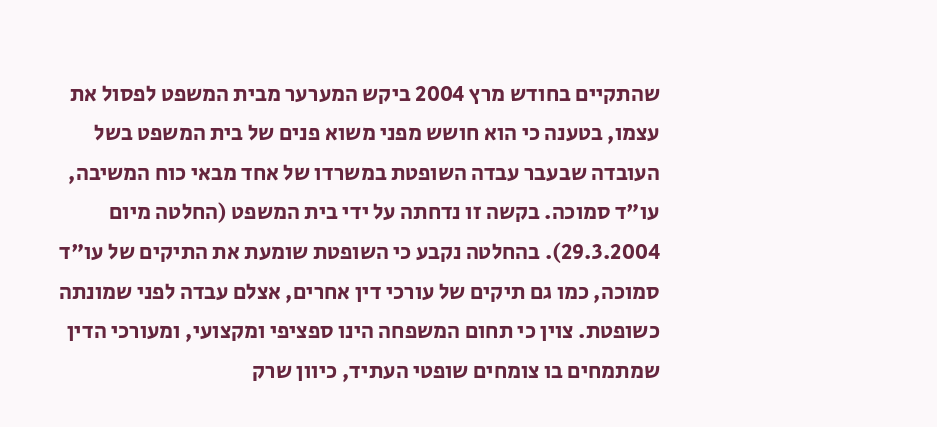שהתקיים בחודש מרץ 2004 ביקש המערער מבית המשפט לפסול את עצמו, בטענה כי הוא חושש מפני משוא פנים של בית המשפט בשל העובדה שבעבר עבדה השופטת במשרדו של אחד מבאי כוח המשיבה, עו"ד סמוכה. בקשה זו נדחתה על ידי בית המשפט (החלטה מיום 29.3.2004). בהחלטה נקבע כי השופטת שומעת את התיקים של עו"ד סמוכה, כמו גם תיקים של עורכי דין אחרים, אצלם עבדה לפני שמונתה כשופטת. צוין כי תחום המשפחה הינו ספציפי ומקצועי, ומעורכי הדין שמתמחים בו צומחים שופטי העתיד, כיוון שרק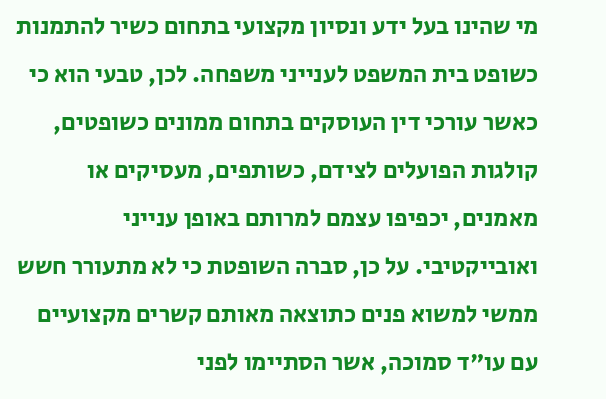מי שהינו בעל ידע ונסיון מקצועי בתחום כשיר להתמנות כשופט בית המשפט לענייני משפחה. לכן, טבעי הוא כי כאשר עורכי דין העוסקים בתחום ממונים כשופטים, קולגות הפועלים לצידם, כשותפים, מעסיקים או מאמנים, יכפיפו עצמם למרותם באופן ענייני ואובייקטיבי. על כן, סברה השופטת כי לא מתעורר חשש ממשי למשוא פנים כתוצאה מאותם קשרים מקצועיים עם עו"ד סמוכה, אשר הסתיימו לפני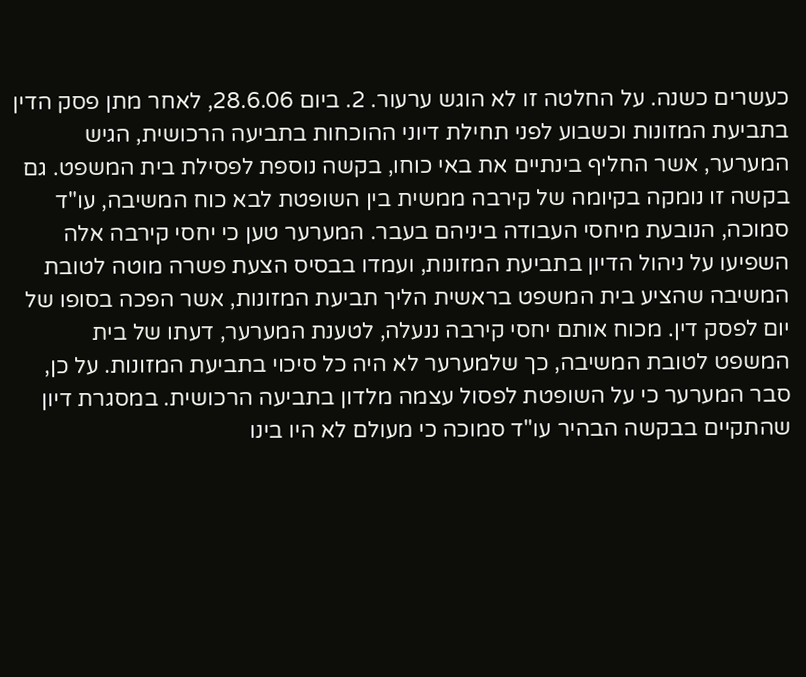כעשרים כשנה. על החלטה זו לא הוגש ערעור. 2. ביום 28.6.06, לאחר מתן פסק הדין בתביעת המזונות וכשבוע לפני תחילת דיוני ההוכחות בתביעה הרכושית, הגיש המערער, אשר החליף בינתיים את באי כוחו, בקשה נוספת לפסילת בית המשפט. גם בקשה זו נומקה בקיומה של קירבה ממשית בין השופטת לבא כוח המשיבה, עו"ד סמוכה, הנובעת מיחסי העבודה ביניהם בעבר. המערער טען כי יחסי קירבה אלה השפיעו על ניהול הדיון בתביעת המזונות, ועמדו בבסיס הצעת פשרה מוטה לטובת המשיבה שהציע בית המשפט בראשית הליך תביעת המזונות, אשר הפכה בסופו של יום לפסק דין. מכוח אותם יחסי קירבה ננעלה, לטענת המערער, דעתו של בית המשפט לטובת המשיבה, כך שלמערער לא היה כל סיכוי בתביעת המזונות. על כן, סבר המערער כי על השופטת לפסול עצמה מלדון בתביעה הרכושית. במסגרת דיון שהתקיים בבקשה הבהיר עו"ד סמוכה כי מעולם לא היו בינו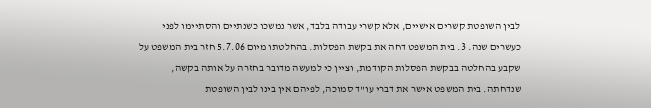לבין השופטת קשרים אישיים, אלא קשרי עבודה בלבד, אשר נמשכו כשנתיים והסתיימו לפני כעשרים שנה. 3. בית המשפט דחה את בקשת הפסלות. בהחלטתו מיום 5.7.06 חזר בית המשפט על שקבע בהחלטה בבקשת הפסלות הקודמת, וציין כי למעשה מדובר בחזרה על אותה בקשה, שנדחתה. בית המשפט אישר את דברי עו"ד סמוכה, לפיהם אין בינו לבין השופטת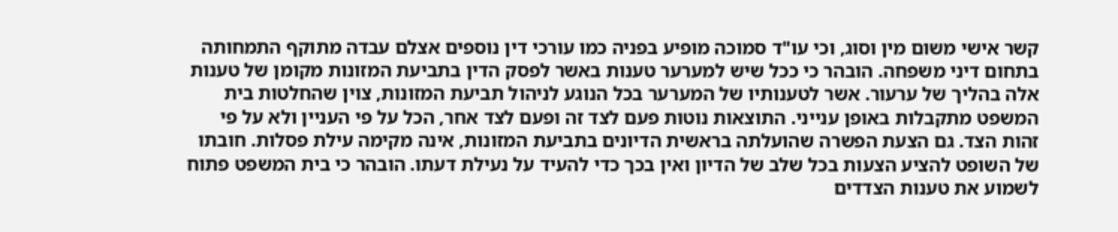קשר אישי משום מין וסוג, וכי עו"ד סמוכה מופיע בפניה כמו עורכי דין נוספים אצלם עבדה מתוקף התמחותה בתחום דיני משפחה. הובהר כי ככל שיש למערער טענות באשר לפסק הדין בתביעת המזונות מקומן של טענות אלה בהליך של ערעור. אשר לטענותיו של המערער בכל הנוגע לניהול תביעת המזונות, צוין שהחלטות בית המשפט מתקבלות באופן ענייני. התוצאות נוטות פעם לצד זה ופעם לצד אחר, הכל על פי העניין ולא על פי זהות הצד. גם הצעת הפשרה שהועלתה בראשית הדיונים בתביעת המזונות, אינה מקימה עילת פסלות. חובתו של השופט להציע הצעות בכל שלב של הדיון ואין בכך כדי להעיד על נעילת דעתו. הובהר כי בית המשפט פתוח לשמוע את טענות הצדדים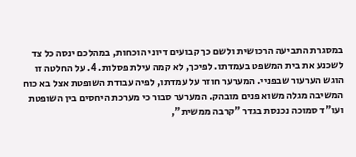במסגרת התביעה הרכושית ולשם כך קבועים דיוני הוכחות, במהלכם ינסה כל צד לשכנע את בית המשפט בעמדתו. לפיכך, לא קמה עילת פסלות. 4. על החלטה זו הוגש הערעור שבפניי. המערער חוזר על עמדתו, לפיה עבודת השופטת אצל בא כוח המשיבה מגלה משוא פנים מובהק. המערער סבור כי מערכת היחסים בין השופטת ועו"ד סמוכה נכנסת בגדר "קרבה ממשית",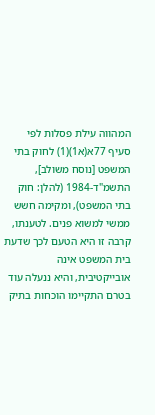המהווה עילת פסלות לפי סעיף 77א(א1)(1) לחוק בתי המשפט [נוסח משולב], התשמ"ד-1984 (להלן: חוק בתי המשפט), ומקימה חשש ממשי למשוא פנים. לטענתו, קרבה זו היא הטעם לכך שדעת בית המשפט אינה אובייקטיבית, והיא ננעלה עוד בטרם התקיימו הוכחות בתיק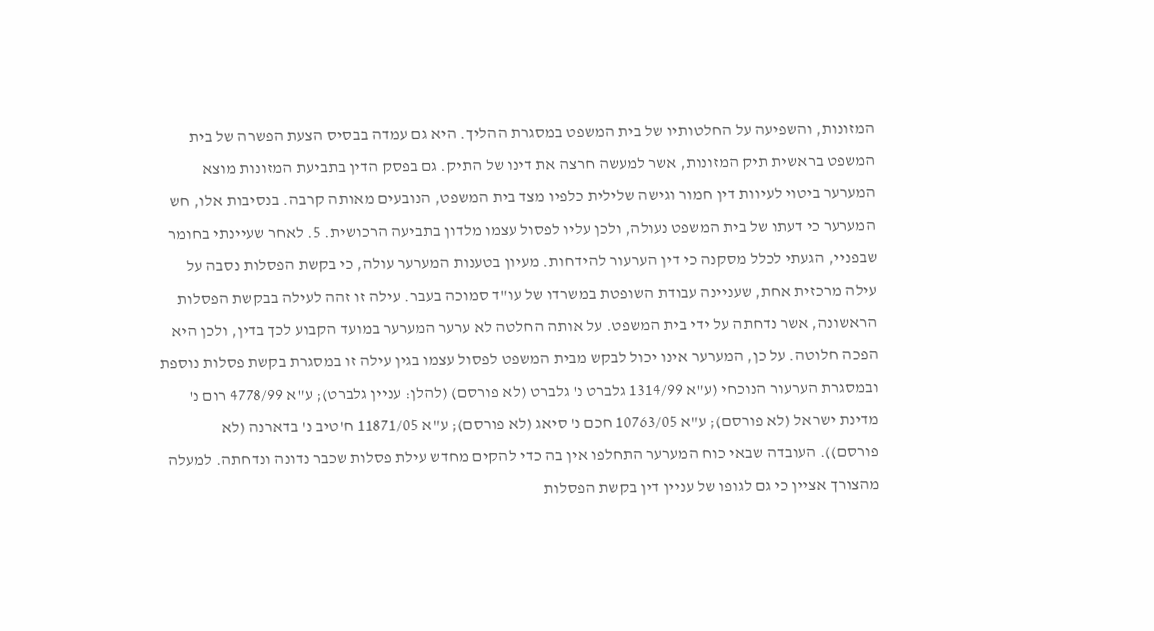המזונות, והשפיעה על החלטותיו של בית המשפט במסגרת ההליך. היא גם עמדה בבסיס הצעת הפשרה של בית המשפט בראשית תיק המזונות, אשר למעשה חרצה את דינו של התיק. גם בפסק הדין בתביעת המזונות מוצא המערער ביטוי לעיוות דין חמור וגישה שלילית כלפיו מצד בית המשפט, הנובעים מאותה קרבה. בנסיבות אלו, חש המערער כי דעתו של בית המשפט נעולה, ולכן עליו לפסול עצמו מלדון בתביעה הרכושית. 5. לאחר שעיינתי בחומר שבפניי, הגעתי לכלל מסקנה כי דין הערעור להידחות. מעיון בטענות המערער עולה, כי בקשת הפסלות נסבה על עילה מרכזית אחת, שעניינה עבודת השופטת במשרדו של עו"ד סמוכה בעבר. עילה זו זהה לעילה בבקשת הפסלות הראשונה, אשר נדחתה על ידי בית המשפט. על אותה החלטה לא ערער המערער במועד הקבוע לכך בדין, ולכן היא הפכה חלוטה. על כן, המערער אינו יכול לבקש מבית המשפט לפסול עצמו בגין עילה זו במסגרת בקשת פסלות נוספת ובמסגרת הערעור הנוכחי (ע"א 1314/99 גלברט נ' גלברט (לא פורסם) (להלן: עניין גלברט); ע"א 4778/99 רום נ' מדינת ישראל (לא פורסם); ע"א 10763/05 חכם נ' סיאג (לא פורסם); ע"א 11871/05 ח'טיב נ' בדארנה (לא פורסם)). העובדה שבאי כוח המערער התחלפו אין בה כדי להקים מחדש עילת פסלות שכבר נדונה ונדחתה. למעלה מהצורך אציין כי גם לגופו של עניין דין בקשת הפסלות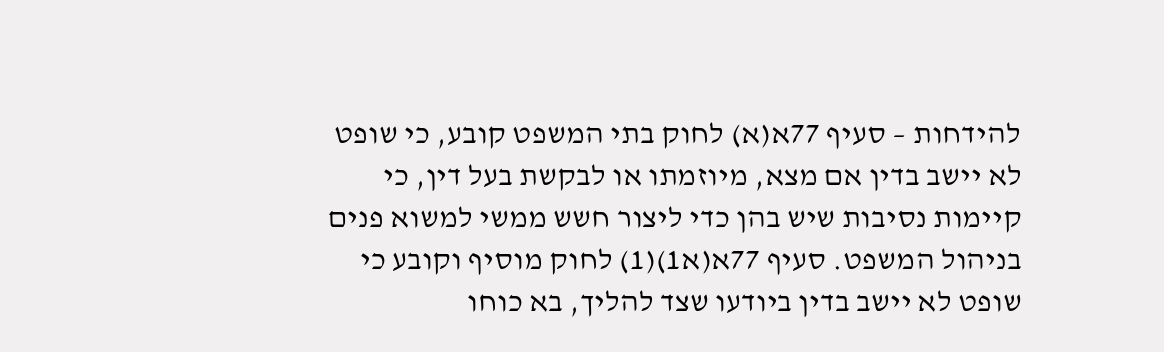להידחות – סעיף 77א(א) לחוק בתי המשפט קובע, כי שופט לא יישב בדין אם מצא, מיוזמתו או לבקשת בעל דין, כי קיימות נסיבות שיש בהן כדי ליצור חשש ממשי למשוא פנים בניהול המשפט. סעיף 77א(א1)(1) לחוק מוסיף וקובע כי שופט לא יישב בדין ביודעו שצד להליך, בא כוחו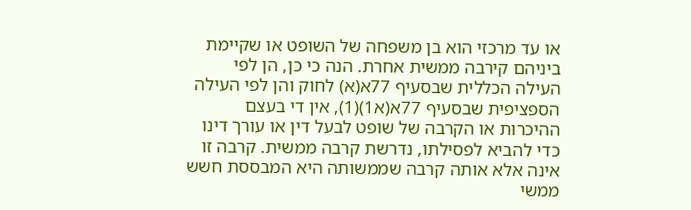או עד מרכזי הוא בן משפחה של השופט או שקיימת ביניהם קירבה ממשית אחרת. הנה כי כן, הן לפי העילה הכללית שבסעיף 77א(א) לחוק והן לפי העילה הספציפית שבסעיף 77א(א1)(1), אין די בעצם ההיכרות או הקרבה של שופט לבעל דין או עורך דינו כדי להביא לפסילתו, נדרשת קרבה ממשית. קרבה זו אינה אלא אותה קרבה שממשותה היא המבססת חשש ממשי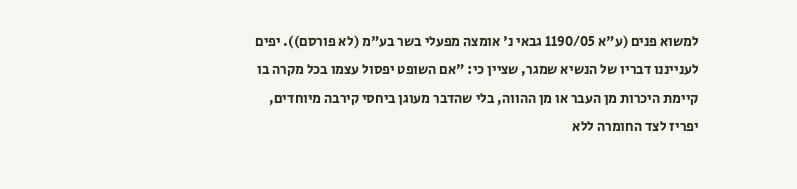למשוא פנים (ע"א 1190/05 גבאי נ' אומצה מפעלי בשר בע"מ (לא פורסם)). יפים לענייננו דבריו של הנשיא שמגר, שציין כי: "אם השופט יפסול עצמו בכל מקרה בו קיימת היכרות מן העבר או מן ההווה, בלי שהדבר מעוגן ביחסי קירבה מיוחדים, יפריז לצד החומרה ללא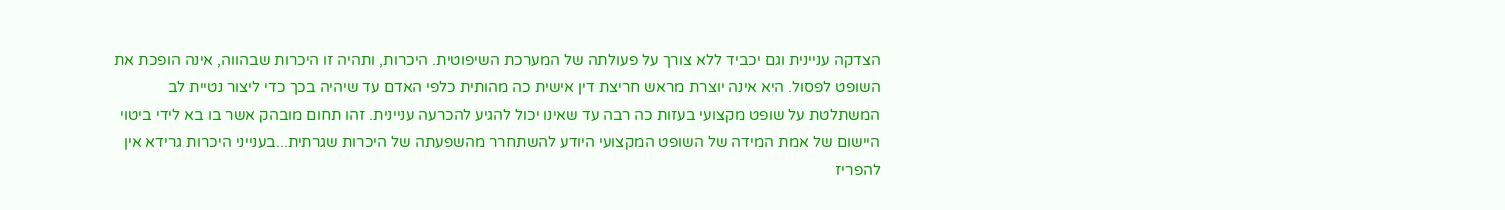הצדקה עניינית וגם יכביד ללא צורך על פעולתה של המערכת השיפוטית. היכרות, ותהיה זו היכרות שבהווה, אינה הופכת את השופט לפסול. היא אינה יוצרת מראש חריצת דין אישית כה מהותית כלפי האדם עד שיהיה בכך כדי ליצור נטיית לב המשתלטת על שופט מקצועי בעזות כה רבה עד שאינו יכול להגיע להכרעה עניינית. זהו תחום מובהק אשר בו בא לידי ביטוי היישום של אמת המידה של השופט המקצועי היודע להשתחרר מהשפעתה של היכרות שגרתית...בענייני היכרות גרידא אין להפריז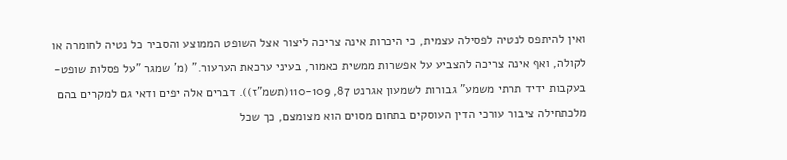ואין להיתפס לנטיה לפסילה עצמית, כי היכרות אינה צריכה ליצור אצל השופט הממוצע והסביר כל נטיה לחומרה או לקולה, ואף אינה צריכה להצביע על אפשרות ממשית כאמור, בעיני ערכאת הערעור." (מ' שמגר "על פסלות שופט-בעקבות ידיד תרתי משמע" גבורות לשמעון אגרנט 87, 110-109(תשמ"ז)). דברים אלה יפים ודאי גם למקרים בהם מלכתחילה ציבור עורכי הדין העוסקים בתחום מסוים הוא מצומצם, כך שכל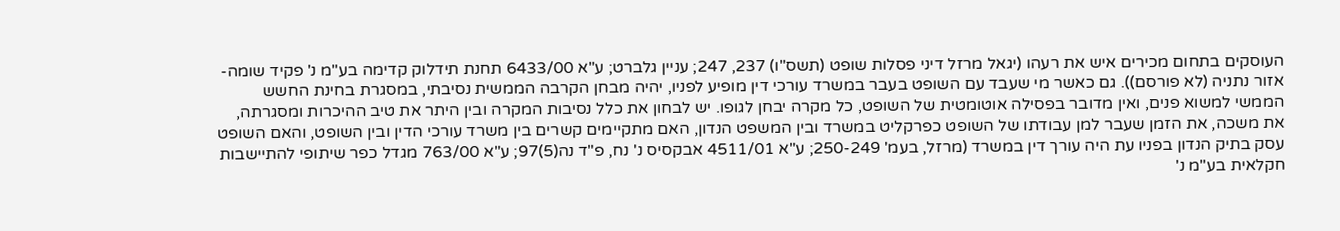העוסקים בתחום מכירים איש את רעהו (יגאל מרזל דיני פסלות שופט (תשס"ו) 237, 247; עניין גלברט; ע"א 6433/00 תחנת תידלוק קדימה בע"מ נ' פקיד שומה-אזור נתניה (לא פורסם)). גם כאשר מי שעבד עם השופט בעבר במשרד עורכי דין מופיע לפניו, יהיה מבחן הקרבה הממשית נסיבתי, במסגרת בחינת החשש הממשי למשוא פנים, ואין מדובר בפסילה אוטומטית של השופט, כל מקרה יבחן לגופו. יש לבחון את כלל נסיבות המקרה ובין היתר את טיב ההיכרות ומסגרתה, את משכה, את הזמן שעבר למן עבודתו של השופט כפרקליט במשרד ובין המשפט הנדון, האם מתקיימים קשרים בין משרד עורכי הדין ובין השופט, והאם השופט עסק בתיק הנדון בפניו עת היה עורך דין במשרד (מרזל, בעמ' 250-249; ע"א 4511/01 אבקסיס נ' נח, פ"ד נה(5)97; ע"א 763/00 מגדל כפר שיתופי להתיישבות חקלאית בע"מ נ'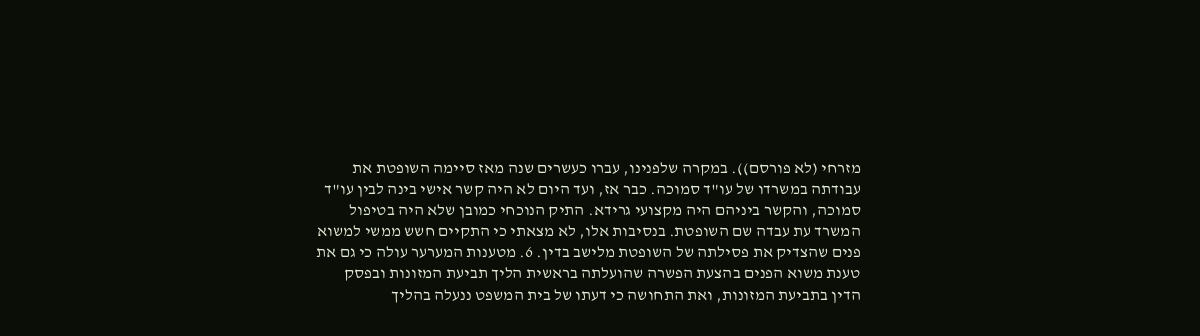מזרחי (לא פורסם)). במקרה שלפנינו, עברו כעשרים שנה מאז סיימה השופטת את עבודתה במשרדו של עו"ד סמוכה. כבר אז, ועד היום לא היה קשר אישי בינה לבין עו"ד סמוכה, והקשר ביניהם היה מקצועי גרידא. התיק הנוכחי כמובן שלא היה בטיפול המשרד עת עבדה שם השופטת. בנסיבות אלו, לא מצאתי כי התקיים חשש ממשי למשוא פנים שהצדיק את פסילתה של השופטת מלישב בדין. 6. מטענות המערער עולה כי גם את טענת משוא הפנים בהצעת הפשרה שהועלתה בראשית הליך תביעת המזונות ובפסק הדין בתביעת המזונות, ואת התחושה כי דעתו של בית המשפט ננעלה בהליך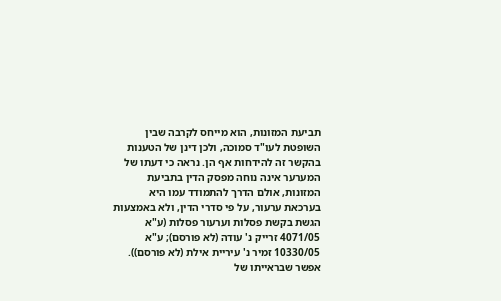תביעת המזונות, הוא מייחס לקרבה שבין השופטת לעו"ד סמוכה, ולכן דינן של הטענות בהקשר זה להידחות אף הן. נראה כי דעתו של המערער אינה נוחה מפסק הדין בתביעת המזונות, אולם הדרך להתמודד עמו היא בערכאת ערעור, על פי סדרי הדין, ולא באמצעות הגשת בקשת פסלות וערעור פסלות (ע"א 4071/05 זרייק נ' עודה (לא פורסם); ע"א 10330/05 זמיר נ' עיריית אילת (לא פורסם)). אפשר שבראייתו של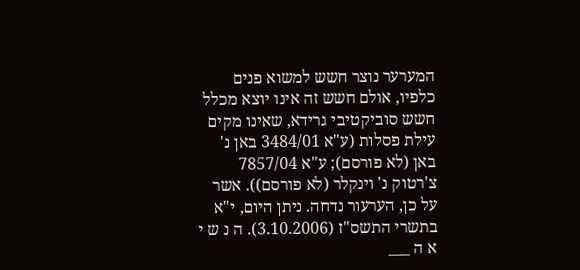המערער נוצר חשש למשוא פנים כלפיו, אולם חשש זה אינו יוצא מכלל חשש סוביקטיבי גרידא, שאינו מקים עילת פסלות (ע"א 3484/01 באן נ' באן (לא פורסם); ע"א 7857/04 צ'רטוק נ' וינקלר (לא פורסם)). אשר על כן, הערעור נדחה. ניתן היום, י"א בתשרי התשס"ז (3.10.2006). ה נ ש י א ה ___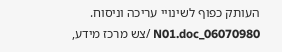העותק כפוף לשינויי עריכה וניסוח. 06070980_N01.doc /צש מרכז מידע,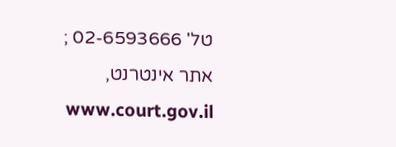טל' 02-6593666 ; אתר אינטרנט, www.court.gov.il